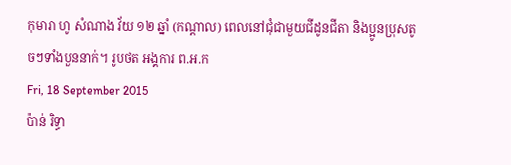កុមារា ហូ សំណាង វ័យ ១២ ឆ្នាំ (កណ្តាល) ពេលនៅជុំជាមួយជីដូនជីតា និងប្អូនប្រុសតូចៗទាំងបួននាក់។ រូបថត អង្គការ ព.អ.ក
Fri, 18 September 2015
ប៉ាន់ រិទ្ធា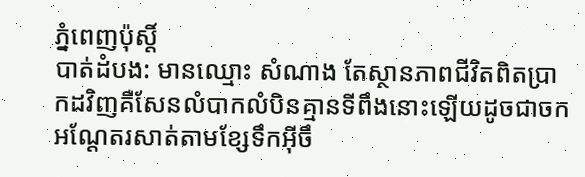ភ្នំពេញប៉ុស្តិ៍
បាត់ដំបង: មានឈ្មោះ សំណាង តែស្ថានភាពជីវិតពិតប្រាកដវិញគឺសែនលំបាកលំបិនគ្មានទីពឹងនោះឡើយដូចជាចកអណ្តែតរសាត់តាមខ្សែទឹកអ៊ីចឹ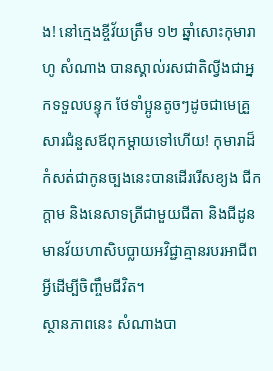ង! នៅក្មេងខ្ចីវ័យត្រឹម ១២ ឆ្នាំសោះកុមារា ហូ សំណាង បានស្គាល់រសជាតិល្វីងជាអ្នកទទួលបន្ទុក ថែទាំប្អូនតូចៗដូចជាមេគ្រួសារជំនួសឪពុកម្តាយទៅហើយ! កុមារាដ៏កំសត់ជាកូនច្បងនេះបានដើររើសខ្យង ជីកក្តាម និងនេសាទត្រីជាមួយជីតា និងជីដូនមានវ័យហាសិបប្លាយអវិជ្ជាគ្មានរបរអាជីពអ្វីដើម្បីចិញ្ចឹមជីវិត។
ស្ថានភាពនេះ សំណាងបា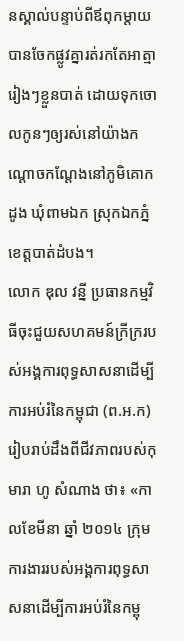នស្គាល់បន្ទាប់ពីឪពុកម្តាយបានចែកផ្លូវគ្នារត់រកតែអាត្មារៀងៗខ្លួនបាត់ ដោយទុកចោលកូនៗឲ្យរស់នៅយ៉ាងកណ្តោចកណ្តែងនៅភូមិគោកដូង ឃុំពាមឯក ស្រុកឯកភ្នំ ខេត្តបាត់ដំបង។
លោក ឌុល វន្នី ប្រធានកម្មវិធីចុះជួយសហគមន៍ក្រីក្ររបស់អង្គការពុទ្ធសាសនាដើម្បីការអប់រំនៃកម្ពុជា (ព.អ.ក) រៀបរាប់ដឹងពីជីវភាពរបស់កុមារា ហូ សំណាង ថា៖ «កាលខែមីនា ឆ្នាំ ២០១៤ ក្រុមការងាររបស់អង្គការពុទ្ធសាសនាដើម្បីការអប់រំនៃកម្ពុ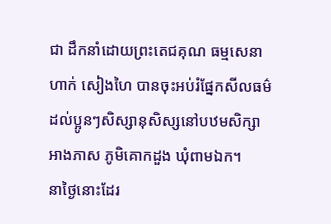ជា ដឹកនាំដោយព្រះតេជគុណ ធម្មសេនា ហាក់ សៀងហៃ បានចុះអប់រំផ្នែកសីលធម៌ដល់ប្អូនៗសិស្សានុសិស្សនៅបឋមសិក្សាអាងភាស ភូមិគោកដួង ឃុំពាមឯក។
នាថ្ងៃនោះដែរ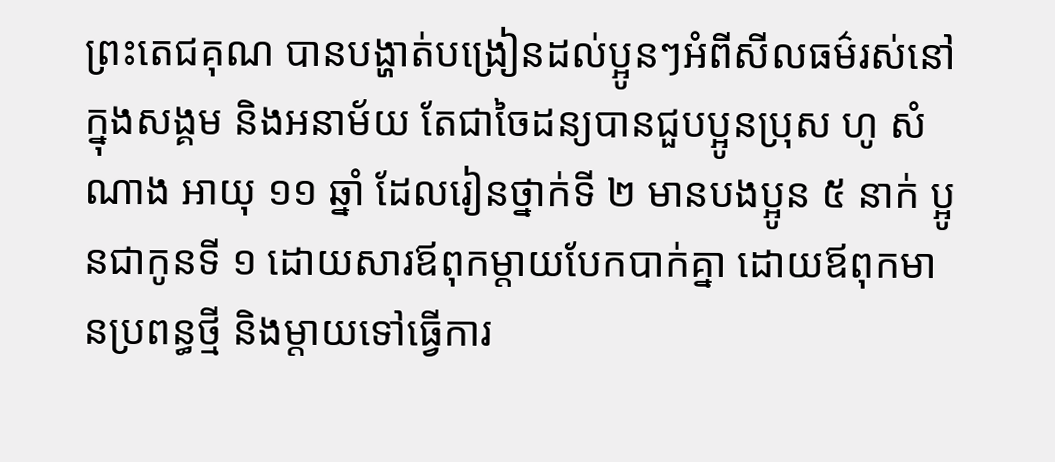ព្រះតេជគុណ បានបង្ហាត់បង្រៀនដល់ប្អូនៗអំពីសីលធម៌រស់នៅក្នុងសង្គម និងអនាម័យ តែជាចៃដន្យបានជួបប្អូនប្រុស ហូ សំណាង អាយុ ១១ ឆ្នាំ ដែលរៀនថ្នាក់ទី ២ មានបងប្អូន ៥ នាក់ ប្អូនជាកូនទី ១ ដោយសារឪពុកម្តាយបែកបាក់គ្នា ដោយឪពុកមានប្រពន្ធថ្មី និងម្តាយទៅធ្វើការ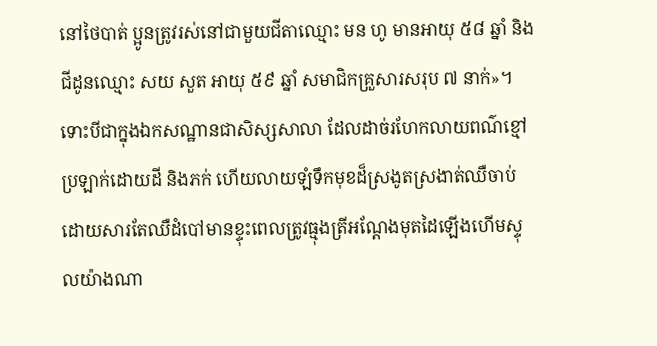នៅថៃបាត់ ប្អូនត្រូវរស់នៅជាមួយជីតាឈ្មោះ មន ហូ មានអាយុ ៥៨ ឆ្នាំ និងជីដូនឈ្មោះ សយ សួត អាយុ ៥៩ ឆ្នាំ សមាជិកគ្រួសារសរុប ៧ នាក់»។
ទោះបីជាក្នុងឯកសណ្ឋានជាសិស្សសាលា ដែលដាច់រហែកលាយពណ៌ខ្មៅ ប្រឡាក់ដោយដី និងភក់ ហើយលាយឡំទឹកមុខដ៏ស្រងូតស្រងាត់ឈឺចាប់ដោយសារតែឈឺដំបៅមានខ្ទុះពេលត្រូវធ្មុងត្រីអណ្តែងមុតដៃឡើងហើមស្ទុលយ៉ាងណា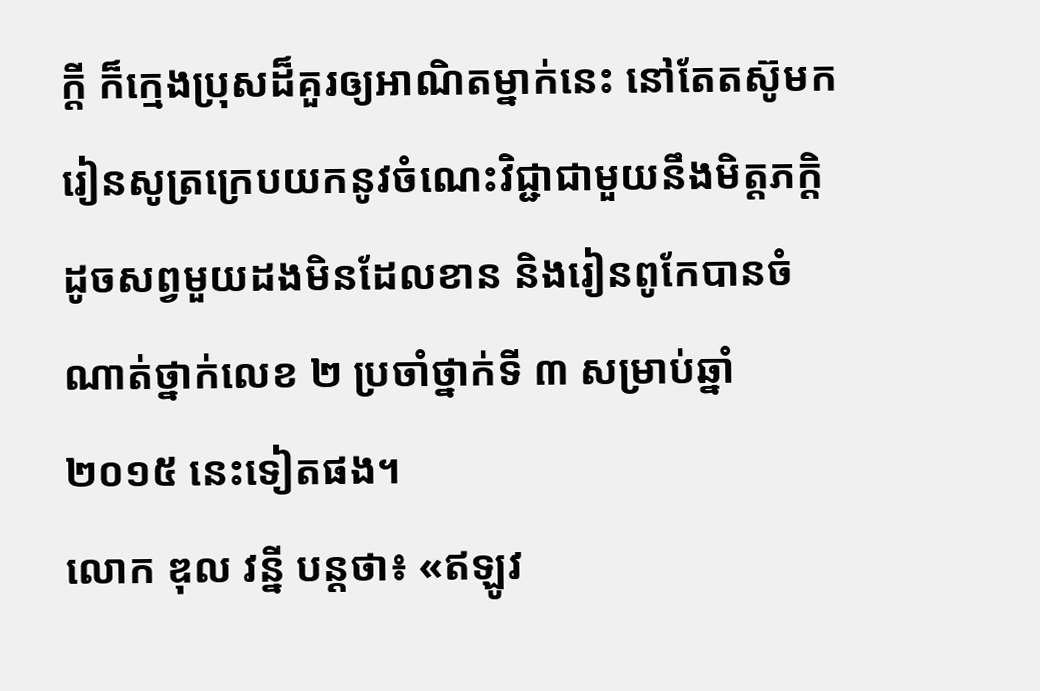ក្តី ក៏ក្មេងប្រុសដ៏គួរឲ្យអាណិតម្នាក់នេះ នៅតែតស៊ូមករៀនសូត្រក្រេបយកនូវចំណេះវិជ្ជាជាមួយនឹងមិត្តភក្តិដូចសព្វមួយដងមិនដែលខាន និងរៀនពូកែបានចំណាត់ថ្នាក់លេខ ២ ប្រចាំថ្នាក់ទី ៣ សម្រាប់ឆ្នាំ ២០១៥ នេះទៀតផង។
លោក ឌុល វន្នី បន្ដថា៖ «ឥឡូវ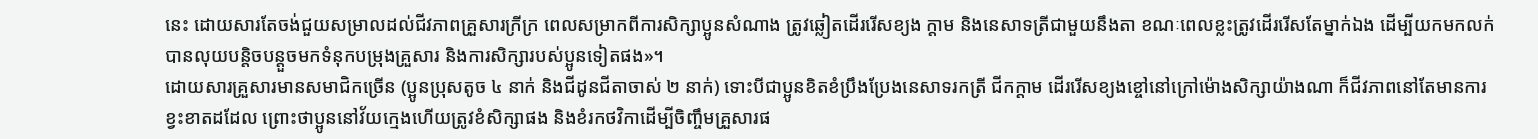នេះ ដោយសារតែចង់ជួយសម្រាលដល់ជីវភាពគ្រួសារក្រីក្រ ពេលសម្រាកពីការសិក្សាប្អូនសំណាង ត្រូវឆ្លៀតដើររើសខ្យង ក្តាម និងនេសាទត្រីជាមួយនឹងតា ខណៈពេលខ្លះត្រូវដើររើសតែម្នាក់ឯង ដើម្បីយកមកលក់បានលុយបន្តិចបន្តួចមកទំនុកបម្រុងគ្រួសារ និងការសិក្សារបស់ប្អូនទៀតផង»។
ដោយសារគ្រួសារមានសមាជិកច្រើន (ប្អូនប្រុសតូច ៤ នាក់ និងជីដូនជីតាចាស់ ២ នាក់) ទោះបីជាប្អូនខិតខំប្រឹងប្រែងនេសាទរកត្រី ជីកក្តាម ដើររើសខ្យងខ្ចៅនៅក្រៅម៉ោងសិក្សាយ៉ាងណា ក៏ជីវភាពនៅតែមានការខ្វះខាតដដែល ព្រោះថាប្អូននៅវ័យក្មេងហើយត្រូវខំសិក្សាផង និងខំរកថវិកាដើម្បីចិញ្ចឹមគ្រួសារផ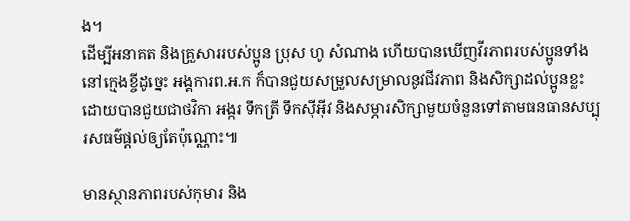ង។
ដើម្បីអនាគត និងគ្រួសាររបស់ប្អូន ប្រុស ហូ សំណាង ហើយបានឃើញវីរភាពរបស់ប្អូនទាំងនៅក្មេងខ្ចីដូច្នេះ អង្គការព.អ.ក ក៏បានជួយសម្រួលសម្រាលនូវជីវភាព និងសិក្សាដល់ប្អូនខ្លះ ដោយបានជួយជាថវិកា អង្ករ ទឹកត្រី ទឹកស៊ីអ៊ីវ និងសម្ភារសិក្សាមួយចំនួនទៅតាមធនធានសប្បុរសធម៌ផ្ដល់ឲ្យតែប៉ុណ្ណោះ៕

មានស្ថានភាពរបស់កុមារ និង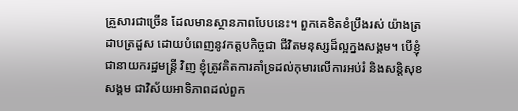គ្រួសារជាច្រើន ដែលមានស្ថានភាពបែបនេះ។ ពួកគេខិតខំប្រឹងរស់ យ៉ាងត្រដាបត្រដួស ដោយបំពេញនូវកត្តបកិច្ចជា ជីវិតមនុស្សដ៏ល្អក្នងសង្គម។ បើខ្ញុំជានាយករដ្ឋមន្រ្តី វិញ ខ្ញុំត្រូវគិតការគាំទ្រដល់កុមារលើការអប់រំ និងសន្តិសុខសង្គម ជាវិស័យអាទិភាពដល់ពួក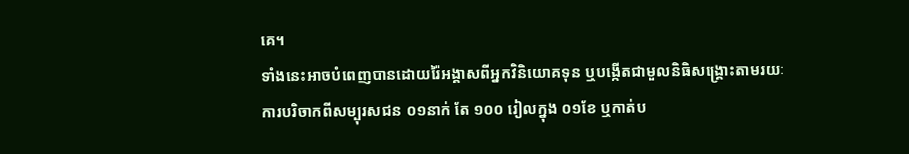គេ។
ទាំងនេះអាចបំពេញបានដោយរ៉ៃអង្គាសពីអ្នកវិនិយោគទុន ឬបង្កើតជាមួលនិធិសង្គ្រោះតាមរយៈការបរិចាកពីសម្បុរសជន ០១នាក់ តែ ១០០ រៀលក្នុង ០១ខែ ឬកាត់ប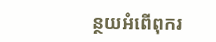ន្ថយអំពើពុករ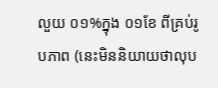លួយ ០១%ក្នុង ០១ខែ ពីគ្រប់រូបភាព (នេះមិននិយាយថាលុប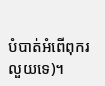បំបាត់អំពើពុករលួយទេ)។